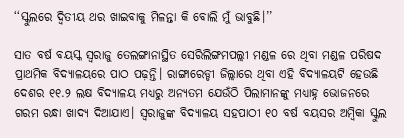‘‘ସ୍କୁଲରେ ଦ୍ୱିତୀୟ ଥର ଖାଇବାକୁ ମିଳନ୍ତା କି ବୋଲି ମୁଁ ଭାବୁଛି।’’

ସାତ ବର୍ଷ ବୟସ୍କ ସ୍ୱରାଜୁ ତେଲଙ୍ଗାନାସ୍ଥିତ ସେରିଲିଙ୍ଗମପଲ୍ଲୀ ମଣ୍ଡଳ ରେ ଥିବା ମଣ୍ଡଳ ପରିଷଦ ପ୍ରାଥମିକ ବିଦ୍ୟାଳୟରେ ପାଠ ପଢ଼ନ୍ତି। ରାଙ୍ଗାରେଡ୍ଡୀ ଜିଲ୍ଲାରେ ଥିବା ଏହି ବିଦ୍ୟାଳୟଟି ହେଉଛି ଦେଶର ୧୧.୨ ଲକ୍ଷ ବିଦ୍ୟାଳୟ ମଧ୍ୟରୁ ଅନ୍ୟତମ ଯେଉଁଠି ପିଲାମାନଙ୍କୁ ମଧ୍ୟାହ୍ନ ଭୋଜନରେ ଗରମ ରନ୍ଧା ଖାଦ୍ୟ ଦିଆଯାଏ। ସ୍ୱରାଜୁଙ୍କ ବିଦ୍ୟାଳୟ ସହପାଠୀ ୧୦ ବର୍ଷ ବୟସର ଅମ୍ବିକା ସ୍କୁଲ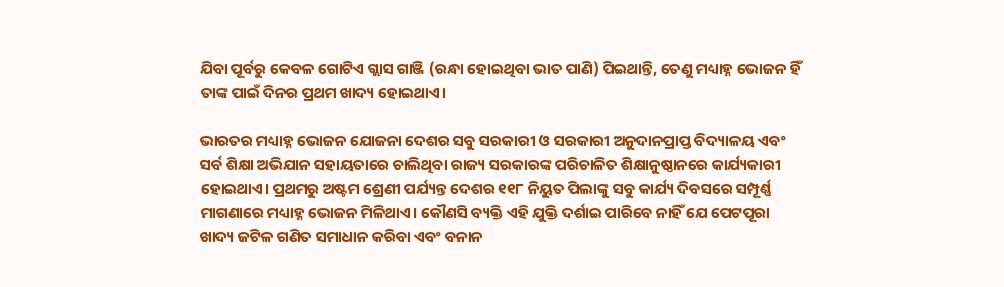ଯିବା ପୂର୍ବରୁ କେବଳ ଗୋଟିଏ ଗ୍ଲାସ ଗାଞ୍ଜି (ରନ୍ଧା ହୋଇଥିବା ଭାତ ପାଣି) ପିଇଥାନ୍ତି, ତେଣୁ ମଧ୍ୟାହ୍ନ ଭୋଜନ ହିଁ ତାଙ୍କ ପାଇଁ ଦିନର ପ୍ରଥମ ଖାଦ୍ୟ ହୋଇଥାଏ।

ଭାରତର ମଧ୍ୟାହ୍ନ ଭୋଜନ ଯୋଜନା ଦେଶର ସବୁ ସରକାରୀ ଓ ସରକାରୀ ଅନୁଦାନପ୍ରାପ୍ତ ବିଦ୍ୟାଳୟ ଏବଂ ସର୍ବ ଶିକ୍ଷା ଅଭିଯାନ ସହାୟତାରେ ଚାଲିଥିବା ରାଜ୍ୟ ସରକାରଙ୍କ ପରିଚାଳିତ ଶିକ୍ଷାନୁଷ୍ଠାନରେ କାର୍ଯ୍ୟକାରୀ ହୋଇଥାଏ। ପ୍ରଥମରୁ ଅଷ୍ଟମ ଶ୍ରେଣୀ ପର୍ଯ୍ୟନ୍ତ ଦେଶର ୧୧୮ ନିୟୁତ ପିଲାଙ୍କୁ ସବୁ କାର୍ଯ୍ୟ ଦିବସରେ ସମ୍ପୂର୍ଣ୍ଣ ମାଗଣାରେ ମଧ୍ୟାହ୍ନ ଭୋଜନ ମିଳିଥାଏ। କୌଣସି ବ୍ୟକ୍ତି ଏହି ଯୁକ୍ତି ଦର୍ଶାଇ ପାରିବେ ନାହିଁ ଯେ ପେଟପୂରା ଖାଦ୍ୟ ଜଟିଳ ଗଣିତ ସମାଧାନ କରିବା ଏବଂ ବନାନ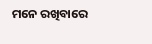ମନେ ରଖିବାରେ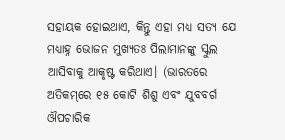ସହାୟକ ହୋଇଥାଏ, କିନ୍ତୁ ଏହା ମଧ୍ୟ ସତ୍ୟ ଯେ ମଧ୍ୟାହ୍ନ ଭୋଜନ ମୁଖ୍ୟତଃ ପିଲାମାନଙ୍କୁ ସ୍କୁଲ ଆସିବାକୁ ଆକୃଷ୍ଟ କରିଥାଏ। (ଭାରତରେ ଅତିକମ୍‌ରେ ୧୫ କୋଟି ଶିଶୁ ଏବଂ ଯୁବବର୍ଗ ଔପଚାରିକ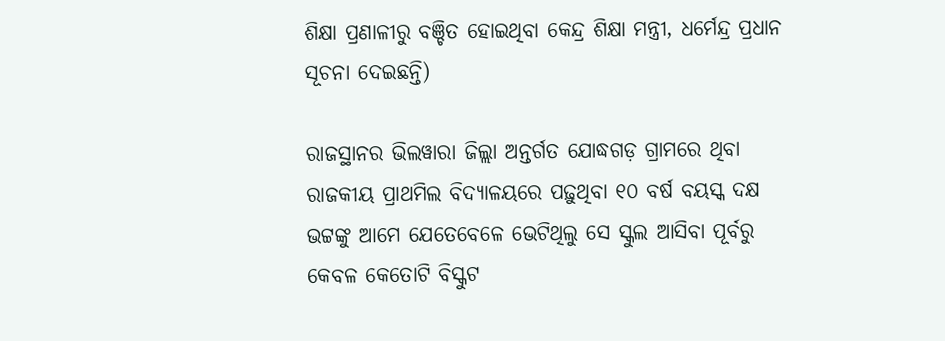ଶିକ୍ଷା ପ୍ରଣାଳୀରୁ ବଞ୍ଚିତ ହୋଇଥିବା କେନ୍ଦ୍ର ଶିକ୍ଷା ମନ୍ତ୍ରୀ, ଧର୍ମେନ୍ଦ୍ର ପ୍ରଧାନ ସୂଚନା ଦେଇଛନ୍ତି)

ରାଜସ୍ଥାନର ଭିଲୱାରା ଜିଲ୍ଲା ଅନ୍ତର୍ଗତ ଯୋଦ୍ଧଗଡ଼ ଗ୍ରାମରେ ଥିବା ରାଜକୀୟ ପ୍ରାଥମିଲ ବିଦ୍ୟାଳୟରେ ପଢ଼ୁଥିବା ୧୦ ବର୍ଷ ବୟସ୍କ ଦକ୍ଷ ଭଟ୍ଟଙ୍କୁ ଆମେ ଯେତେବେଳେ ଭେଟିଥିଲୁ ସେ ସ୍କୁଲ ଆସିବା ପୂର୍ବରୁ କେବଳ କେତୋଟି ବିସ୍କୁଟ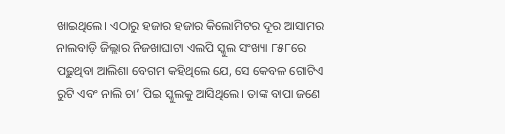ଖାଇଥିଲେ। ଏଠାରୁ ହଜାର ହଜାର କିଲୋମିଟର ଦୂର ଆସାମର ନାଲବାଡ଼ି ଜିଲ୍ଲାର ନିଜଖାଘାଟା ଏଲପି ସ୍କୁଲ ସଂଖ୍ୟା ୮୫୮ରେ ପଢ଼ୁଥିବା ଆଲିଶା ବେଗମ କହିଥିଲେ ଯେ, ସେ କେବଳ ଗୋଟିଏ ରୁଟି ଏବଂ ନାଲି ଚା’ ପିଇ ସ୍କୁଲକୁ ଆସିଥିଲେ। ତାଙ୍କ ବାପା ଜଣେ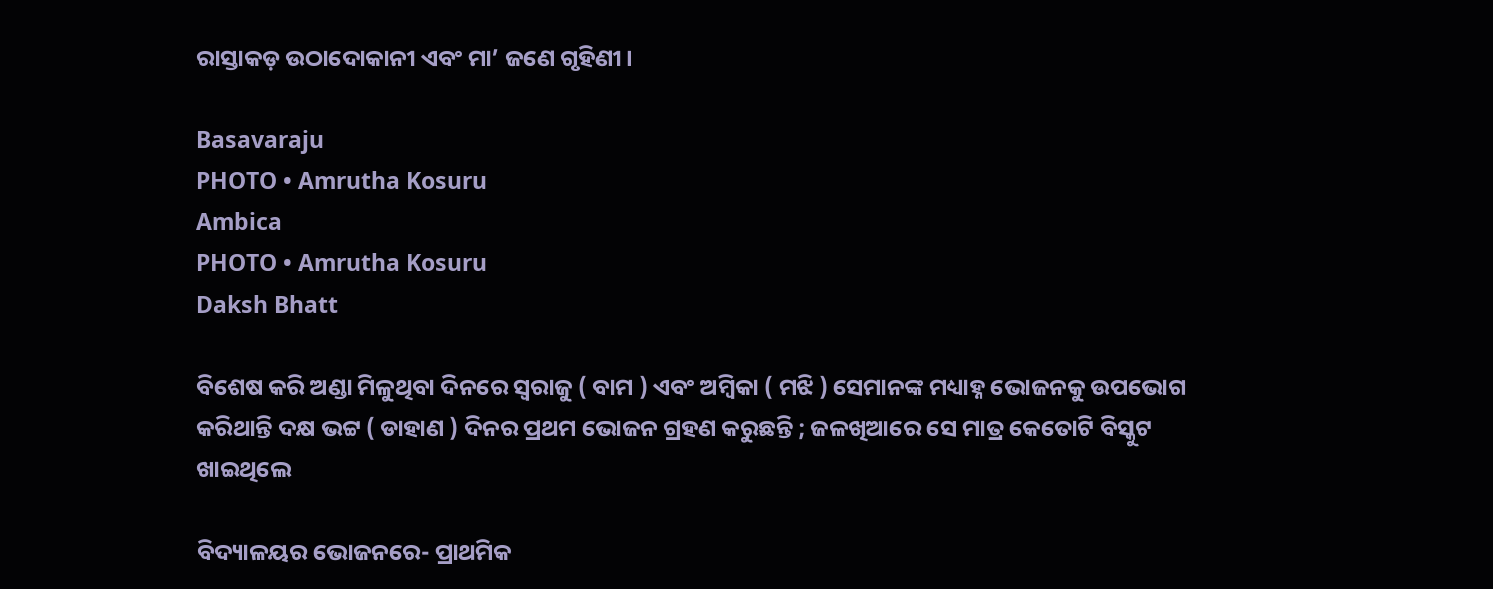ରାସ୍ତାକଡ଼ ଉଠାଦୋକାନୀ ଏବଂ ମା’ ଜଣେ ଗୃହିଣୀ।

Basavaraju
PHOTO • Amrutha Kosuru
Ambica
PHOTO • Amrutha Kosuru
Daksh Bhatt

ବିଶେଷ କରି ଅଣ୍ଡା ମିଳୁଥିବା ଦିନରେ ସ୍ୱରାଜୁ ( ବାମ ) ଏବଂ ଅମ୍ବିକା ( ମଝି ) ସେମାନଙ୍କ ମଧ୍ୟାହ୍ନ ଭୋଜନକୁ ଉପଭୋଗ କରିଥାନ୍ତି ଦକ୍ଷ ଭଟ୍ଟ ( ଡାହାଣ ) ଦିନର ପ୍ରଥମ ଭୋଜନ ଗ୍ରହଣ କରୁଛନ୍ତି ; ଜଳଖିଆରେ ସେ ମାତ୍ର କେତୋଟି ବିସ୍କୁଟ ଖାଇଥିଲେ

ବିଦ୍ୟାଳୟର ଭୋଜନରେ- ପ୍ରାଥମିକ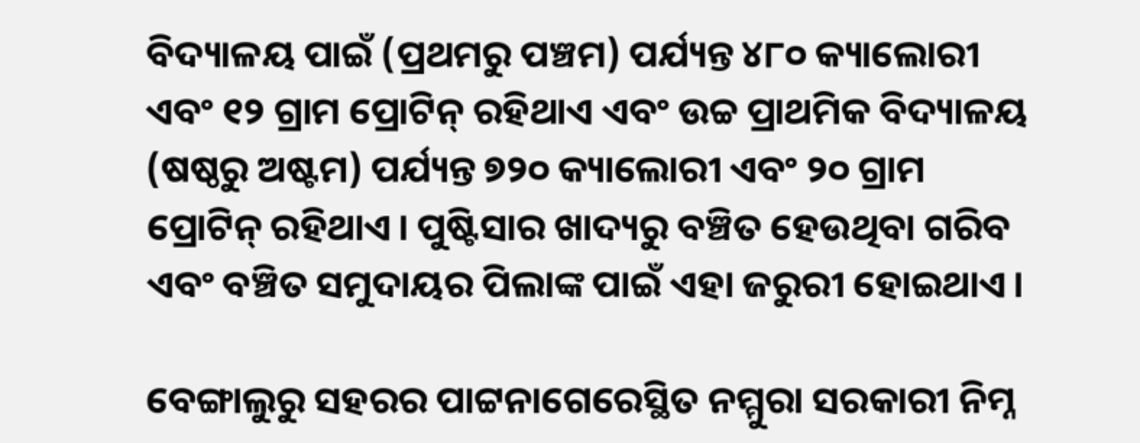ବିଦ୍ୟାଳୟ ପାଇଁ (ପ୍ରଥମରୁ ପଞ୍ଚମ) ପର୍ଯ୍ୟନ୍ତ ୪୮୦ କ୍ୟାଲୋରୀ ଏବଂ ୧୨ ଗ୍ରାମ ପ୍ରୋଟିନ୍‌ ରହିଥାଏ ଏବଂ ଉଚ୍ଚ ପ୍ରାଥମିକ ବିଦ୍ୟାଳୟ (ଷଷ୍ଠରୁ ଅଷ୍ଟମ) ପର୍ଯ୍ୟନ୍ତ ୭୨୦ କ୍ୟାଲୋରୀ ଏବଂ ୨୦ ଗ୍ରାମ ପ୍ରୋଟିନ୍‌ ରହିଥାଏ। ପୁଷ୍ଟିସାର ଖାଦ୍ୟରୁ ବଞ୍ଚିତ ହେଉଥିବା ଗରିବ ଏବଂ ବଞ୍ଚିତ ସମୁଦାୟର ପିଲାଙ୍କ ପାଇଁ ଏହା ଜରୁରୀ ହୋଇଥାଏ।

ବେଙ୍ଗାଲୁରୁ ସହରର ପାଟ୍ଟନାଗେରେସ୍ଥିତ ନମ୍ମୁରା ସରକାରୀ ନିମ୍ନ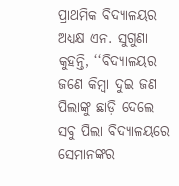ପ୍ରାଥମିକ ବିଦ୍ୟାଳୟର ଅଧ୍ୟକ୍ଷ ଏନ. ସୁଗୁଣା କୁହନ୍ତି, ‘‘ବିଦ୍ୟାଳୟର ଜଣେ କିମ୍ବା ଦୁଇ ଜଣ ପିଲାଙ୍କୁ ଛାଡ଼ି ଦେଲେ ସବୁ ପିଲା ବିଦ୍ୟାଳୟରେ ସେମାନଙ୍କର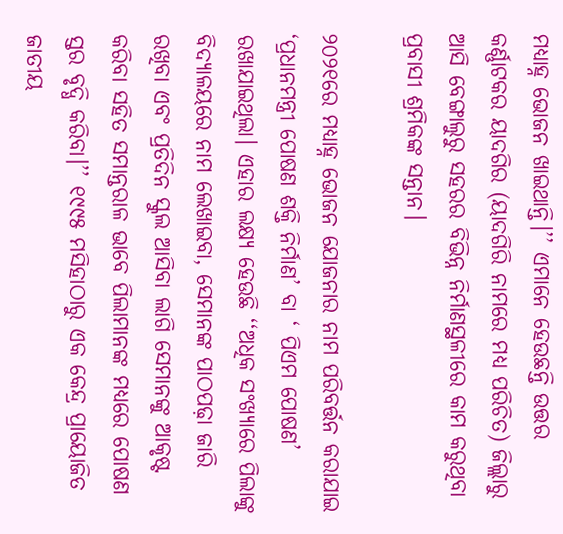ମଧ୍ୟାହ୍ନ ଭୋଜନ ଖାଇଥାନ୍ତି।’’ ଏମାନେ ହେଉଛନ୍ତି ଉତ୍ତର କର୍ଣ୍ଣାଟକର ୟାଦଗିର (ୟାଦଗିରି ନାମରେ ମଧ୍ୟ ପରିଚିତ) ଜିଲ୍ଲାରୁ ଆସି ବେଙ୍ଗାଲୁରୁ ସହରର ବିଭିନ୍ନ ନିର୍ମାଣସ୍ଥଳୀରେ କାମ କରୁଥିବା ପ୍ରବାସୀ ଶ୍ରମିକଙ୍କ ସନ୍ତାନ।

୨୦୨୧ରେ ମଧ୍ୟାହ୍ନ ଭୋଜନ ଯୋଜନାର ନାମ ପରିବର୍ତ୍ତନ କରାଯାଇ ‘ପ୍ରଧାନମନ୍ତ୍ରୀ ପୋଷଣ ଶକ୍ତି ନିର୍ମାଣ’ ବା ‘ ପିଏମ ପୋଷଣ’ ରଖାଯାଇଥିଲା। ଏହାର ଲକ୍ଷ୍ୟ ହେଉଛି ‘‘ଅଧିକ ସଂଖ୍ୟାରେ ପିଲାଙ୍କୁ ବିଦ୍ୟାଳୟରେ ନାମ ଲେଖାଇବା, ସେମାନଙ୍କ ପାଠପଢ଼ା ଜାରି ରଖିବା ଏବଂ ପ୍ରତିଦିନ ସ୍କୁଲ ଆସିବା ଲାଗି ସେମାନଙ୍କୁ ଆକୃଷ୍ଟ କରିବା ସହିତ ସମାନ୍ତରାଳ ଭାବେ ପିଲାମାନଙ୍କ ମଧ୍ୟରେ ପୋଷଣ ସ୍ତର ବୃଦ୍ଧି କରିବା।’’ ୧୯୯୫ ମସିହାଠାରୁ ଏକ କେନ୍ଦ୍ର ପ୍ରାୟୋଜିତ ଜାତୀୟ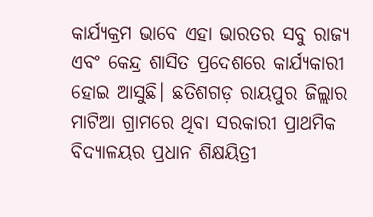କାର୍ଯ୍ୟକ୍ରମ ଭାବେ ଏହା ଭାରତର ସବୁ ରାଜ୍ୟ ଏବଂ କେନ୍ଦ୍ର ଶାସିତ ପ୍ରଦେଶରେ କାର୍ଯ୍ୟକାରୀ ହୋଇ ଆସୁଛି। ଛତିଶଗଡ଼ ରାୟପୁର ଜିଲ୍ଲାର ମାଟିଆ ଗ୍ରାମରେ ଥିବା ସରକାରୀ ପ୍ରାଥମିକ ବିଦ୍ୟାଳୟର ପ୍ରଧାନ ଶିକ୍ଷୟିତ୍ରୀ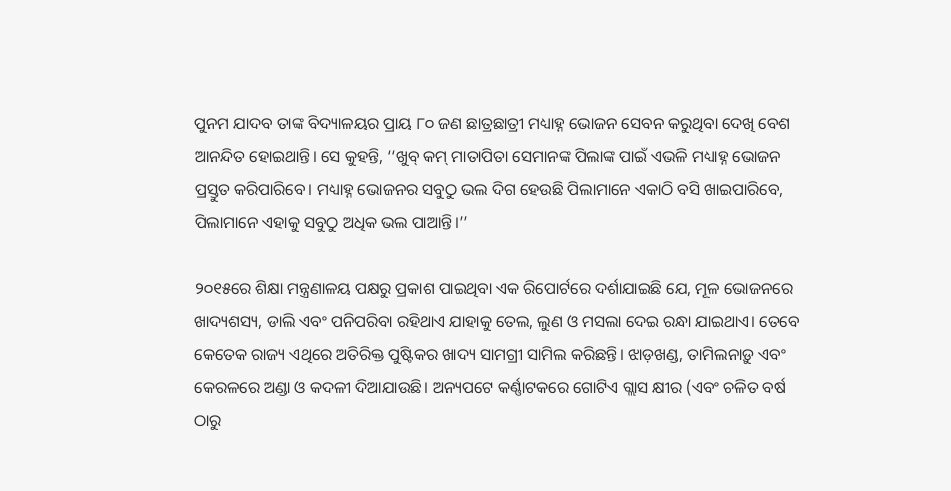ପୁନମ ଯାଦବ ତାଙ୍କ ବିଦ୍ୟାଳୟର ପ୍ରାୟ ୮୦ ଜଣ ଛାତ୍ରଛାତ୍ରୀ ମଧ୍ୟାହ୍ନ ଭୋଜନ ସେବନ କରୁଥିବା ଦେଖି ବେଶ ଆନନ୍ଦିତ ହୋଇଥାନ୍ତି। ସେ କୁହନ୍ତି, ‘‘ଖୁବ୍‌ କମ୍‌ ମାତାପିତା ସେମାନଙ୍କ ପିଲାଙ୍କ ପାଇଁ ଏଭଳି ମଧ୍ୟାହ୍ନ ଭୋଜନ ପ୍ରସ୍ତୁତ କରିପାରିବେ। ମଧ୍ୟାହ୍ନ ଭୋଜନର ସବୁଠୁ ଭଲ ଦିଗ ହେଉଛି ପିଲାମାନେ ଏକାଠି ବସି ଖାଇପାରିବେ, ପିଲାମାନେ ଏହାକୁ ସବୁଠୁ ଅଧିକ ଭଲ ପାଆନ୍ତି।’’

୨୦୧୫ରେ ଶିକ୍ଷା ମନ୍ତ୍ରଣାଳୟ ପକ୍ଷରୁ ପ୍ରକାଶ ପାଇଥିବା ଏକ ରିପୋର୍ଟରେ ଦର୍ଶାଯାଇଛି ଯେ, ମୂଳ ଭୋଜନରେ ଖାଦ୍ୟଶସ୍ୟ, ଡାଲି ଏବଂ ପନିପରିବା ରହିଥାଏ ଯାହାକୁ ତେଲ, ଲୁଣ ଓ ମସଲା ଦେଇ ରନ୍ଧା ଯାଇଥାଏ। ତେବେ କେତେକ ରାଜ୍ୟ ଏଥିରେ ଅତିରିକ୍ତ ପୁଷ୍ଟିକର ଖାଦ୍ୟ ସାମଗ୍ରୀ ସାମିଲ କରିଛନ୍ତି। ଝାଡ଼ଖଣ୍ଡ, ତାମିଲନାଡ଼ୁ ଏବଂ କେରଳରେ ଅଣ୍ଡା ଓ କଦଳୀ ଦିଆଯାଉଛି। ଅନ୍ୟପଟେ କର୍ଣ୍ଣାଟକରେ ଗୋଟିଏ ଗ୍ଲାସ କ୍ଷୀର (ଏବଂ ଚଳିତ ବର୍ଷ ଠାରୁ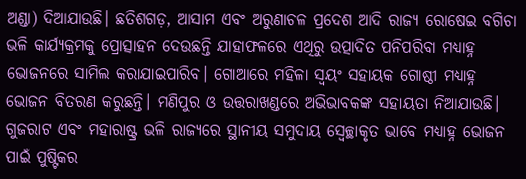ଅଣ୍ଡା) ଦିଆଯାଉଛି। ଛତିଶଗଡ଼, ଆସାମ ଏବଂ ଅରୁଣାଚଳ ପ୍ରଦେଶ ଆଦି ରାଜ୍ୟ ରୋଷେଇ ବଗିଚା ଭଳି କାର୍ଯ୍ୟକ୍ରମକୁ ପ୍ରୋତ୍ସାହନ ଦେଉଛନ୍ତି ଯାହାଫଳରେ ଏଥିରୁ ଉତ୍ପାଦିତ ପନିପରିବା ମଧ୍ୟାହ୍ନ ଭୋଜନରେ ସାମିଲ କରାଯାଇପାରିବ। ଗୋଆରେ ମହିଳା ସ୍ୱୟଂ ସହାୟକ ଗୋଷ୍ଠୀ ମଧ୍ୟାହ୍ନ ଭୋଜନ ବିତରଣ କରୁଛନ୍ତି। ମଣିପୁର ଓ ଉତ୍ତରାଖଣ୍ଡରେ ଅଭିଭାବକଙ୍କ ସହାୟତା ନିଆଯାଉଛି। ଗୁଜରାଟ ଏବଂ ମହାରାଷ୍ଟ୍ର ଭଳି ରାଜ୍ୟରେ ସ୍ଥାନୀୟ ସମୁଦାୟ ସ୍ୱେଚ୍ଛାକୃତ ଭାବେ ମଧ୍ୟାହ୍ନ ଭୋଜନ ପାଇଁ ପୁଷ୍ଟିକର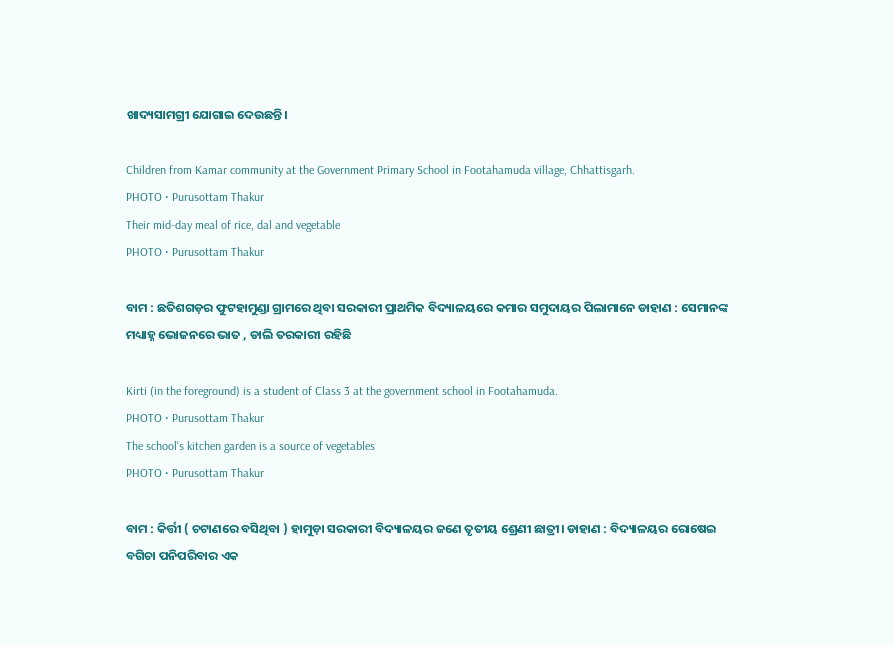ଖାଦ୍ୟସାମଗ୍ରୀ ଯୋଗାଇ ଦେଉଛନ୍ତି।

Children from Kamar community at the Government Primary School in Footahamuda village, Chhattisgarh.
PHOTO • Purusottam Thakur
Their mid-day meal of rice, dal and vegetable
PHOTO • Purusottam Thakur

ବାମ : ଛତିଶଗଡ଼ର ଫୁଟହାମୁଣ୍ଡା ଗ୍ରାମରେ ଥିବା ସରକାରୀ ପ୍ରାଥମିକ ବିଦ୍ୟାଳୟରେ କମାର ସମୁଦାୟର ପିଲାମାନେ ଡାହାଣ : ସେମାନଙ୍କ ମଧ୍ୟାହ୍ନ ଭୋଜନରେ ଭାତ , ଡାଲି ତରକାରୀ ରହିଛି

Kirti (in the foreground) is a student of Class 3 at the government school in Footahamuda.
PHOTO • Purusottam Thakur
The school's kitchen garden is a source of vegetables
PHOTO • Purusottam Thakur

ବାମ : କିର୍ତ୍ତୀ ( ଚଟାଣରେ ବସିଥିବା ) ହାମୁଡ଼ା ସରକାରୀ ବିଦ୍ୟାଳୟର ଜଣେ ତୃତୀୟ ଶ୍ରେଣୀ ଛାତ୍ରୀ। ଡାହାଣ : ବିଦ୍ୟାଳୟର ରୋଷେଇ ବଗିଚା ପନିପରିବାର ଏକ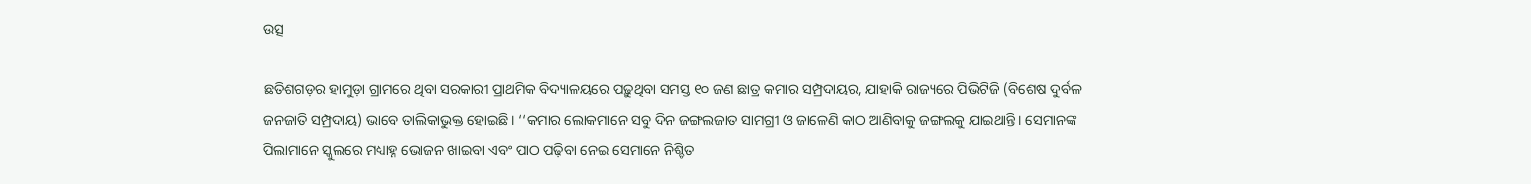ଉତ୍ସ

ଛତିଶଗଡ଼ର ହାମୁଡ଼ା ଗ୍ରାମରେ ଥିବା ସରକାରୀ ପ୍ରାଥମିକ ବିଦ୍ୟାଳୟରେ ପଢ଼ୁଥିବା ସମସ୍ତ ୧୦ ଜଣ ଛାତ୍ର କମାର ସମ୍ପ୍ରଦାୟର, ଯାହାକି ରାଜ୍ୟରେ ପିଭିଟିଜି (ବିଶେଷ ଦୁର୍ବଳ ଜନଜାତି ସମ୍ପ୍ରଦାୟ) ଭାବେ ତାଲିକାଭୁକ୍ତ ହୋଇଛି। ‘‘କମାର ଲୋକମାନେ ସବୁ ଦିନ ଜଙ୍ଗଲଜାତ ସାମଗ୍ରୀ ଓ ଜାଳେଣି କାଠ ଆଣିବାକୁ ଜଙ୍ଗଲକୁ ଯାଇଥାନ୍ତି। ସେମାନଙ୍କ ପିଲାମାନେ ସ୍କୁଲରେ ମଧ୍ୟାହ୍ନ ଭୋଜନ ଖାଇବା ଏବଂ ପାଠ ପଢ଼ିବା ନେଇ ସେମାନେ ନିଶ୍ଚିତ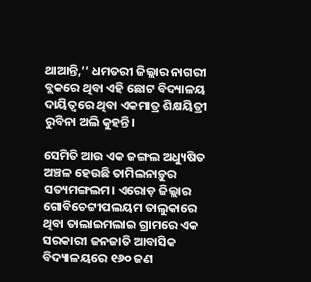ଥାଆନ୍ତି,’’ ଧମତରୀ ଜିଲ୍ଲାର ନାଗରୀ ବ୍ଲକରେ ଥିବା ଏହି ଛୋଟ ବିଦ୍ୟାଳୟ ଦାୟିତ୍ୱରେ ଥିବା ଏକମାତ୍ର ଶିକ୍ଷୟିତ୍ରୀ ରୁବିନା ଅଲି କୁହନ୍ତି।

ସେମିତି ଆଉ ଏକ ଜଙ୍ଗଲ ଅଧ୍ୟୁଷିତ ଅଞ୍ଚଳ ହେଉଛି ତାମିଲନାଡ଼ୁର ସତ୍ୟମଙ୍ଗଲମ। ଏରୋଡ଼ ଜିଲ୍ଲାର ଗୋବିଚେଟ୍ଟୀପଲୟମ ତାଲୁକାରେ ଥିବା ତାଲାଇମଲାଇ ଗ୍ରାମରେ ଏକ ସରକାରୀ ଜନଜାତି ଆବାସିକ ବିଦ୍ୟାଳୟରେ ୧୬୦ ଜଣ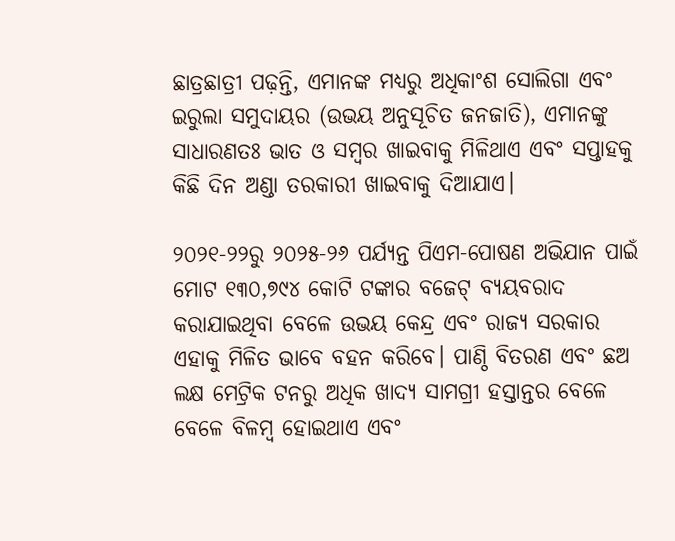ଛାତ୍ରଛାତ୍ରୀ ପଢ଼ନ୍ତି, ଏମାନଙ୍କ ମଧ୍ୟରୁ ଅଧିକାଂଶ ସୋଲିଗା ଏବଂ ଇରୁଲା ସମୁଦାୟର (ଉଭୟ ଅନୁସୂଚିତ ଜନଜାତି), ଏମାନଙ୍କୁ ସାଧାରଣତଃ ଭାତ ଓ ସମ୍ବର ଖାଇବାକୁ ମିଳିଥାଏ ଏବଂ ସପ୍ତାହକୁ କିଛି ଦିନ ଅଣ୍ଡା ତରକାରୀ ଖାଇବାକୁ ଦିଆଯାଏ।

୨୦୨୧-୨୨ରୁ ୨୦୨୫-୨୬ ପର୍ଯ୍ୟନ୍ତ ପିଏମ-ପୋଷଣ ଅଭିଯାନ ପାଇଁ ମୋଟ ୧୩୦,୭୯୪ କୋଟି ଟଙ୍କାର ବଜେଟ୍‌ ବ୍ୟୟବରାଦ କରାଯାଇଥିବା ବେଳେ ଉଭୟ କେନ୍ଦ୍ର ଏବଂ ରାଜ୍ୟ ସରକାର ଏହାକୁ ମିଳିତ ଭାବେ ବହନ କରିବେ। ପାଣ୍ଠି ବିତରଣ ଏବଂ ଛଅ ଲକ୍ଷ ମେଟ୍ରିକ ଟନରୁ ଅଧିକ ଖାଦ୍ୟ ସାମଗ୍ରୀ ହସ୍ତାନ୍ତର ବେଳେ ବେଳେ ବିଳମ୍ବ ହୋଇଥାଏ ଏବଂ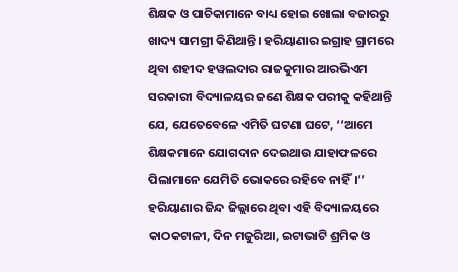ଶିକ୍ଷକ ଓ ପାଚିକାମାନେ ବାଧ୍ୟ ହୋଇ ଖୋଲା ବଜାରରୁ ଖାଦ୍ୟ ସାମଗ୍ରୀ କିଣିଥାନ୍ତି। ହରିୟାଣାର ଇଗ୍ରାହ ଗ୍ରାମରେ ଥିବା ଶହୀଦ ହୱଲଦାର ରାଜକୁମାର ଆରଭିଏମ ସରକାରୀ ବିଦ୍ୟାଳୟର ଜଣେ ଶିକ୍ଷକ ପରୀକୁ କହିଥାନ୍ତି ଯେ, ଯେତେବେଳେ ଏମିତି ଘଟଣା ଘଟେ, ‘‘ଆମେ ଶିକ୍ଷକମାନେ ଯୋଗଦାନ ଦେଇଥାଉ ଯାହାଫଳରେ ପିଲାମାନେ ଯେମିତି ଭୋକରେ ରହିବେ ନାହିଁ।’’ ହରିୟାଣାର ଜିନ୍ଦ ଜିଲ୍ଲାରେ ଥିବା ଏହି ବିଦ୍ୟାଳୟରେ କାଠକଟାଳୀ, ଦିନ ମଜୁରିଆ, ଇଟାଭାଟି ଶ୍ରମିକ ଓ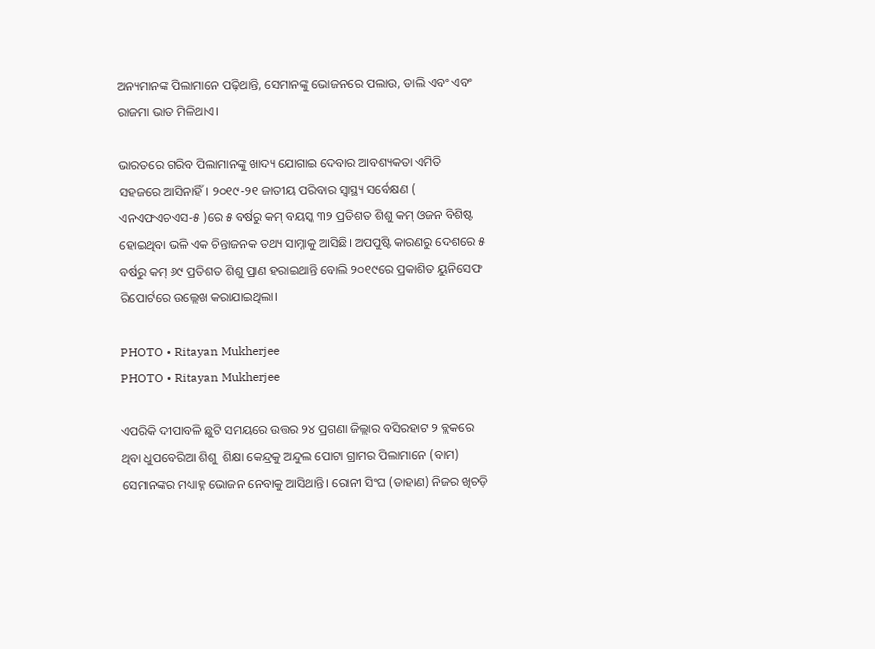ଅନ୍ୟମାନଙ୍କ ପିଲାମାନେ ପଢ଼ିଥାନ୍ତି, ସେମାନଙ୍କୁ ଭୋଜନରେ ପଲାଉ, ଡାଲି ଏବଂ ଏବଂ ରାଜମା ଭାତ ମିଳିଥାଏ।

ଭାରତରେ ଗରିବ ପିଲାମାନଙ୍କୁ ଖାଦ୍ୟ ଯୋଗାଇ ଦେବାର ଆବଶ୍ୟକତା ଏମିତି ସହଜରେ ଆସିନାହିଁ। ୨୦୧୯-୨୧ ଜାତୀୟ ପରିବାର ସ୍ୱାସ୍ଥ୍ୟ ସର୍ବେକ୍ଷଣ ( ଏନଏଫଏଚଏସ-୫ )ରେ ୫ ବର୍ଷରୁ କମ୍‌ ବୟସ୍କ ୩୨ ପ୍ରତିଶତ ଶିଶୁ କମ୍‌ ଓଜନ ବିଶିଷ୍ଟ ହୋଇଥିବା ଭଳି ଏକ ଚିନ୍ତାଜନକ ତଥ୍ୟ ସାମ୍ନାକୁ ଆସିଛି। ଅପପୁଷ୍ଟି କାରଣରୁ ଦେଶରେ ୫ ବର୍ଷରୁ କମ୍‌ ୬୯ ପ୍ରତିଶତ ଶିଶୁ ପ୍ରାଣ ହରାଇଥାନ୍ତି ବୋଲି ୨୦୧୯ରେ ପ୍ରକାଶିତ ୟୁନିସେଫ ରିପୋର୍ଟରେ ଉଲ୍ଲେଖ କରାଯାଇଥିଲା।

PHOTO • Ritayan Mukherjee
PHOTO • Ritayan Mukherjee

ଏପରିକି ଦୀପାବଳି ଛୁଟି ସମୟରେ ଉତ୍ତର ୨୪ ପ୍ରଗଣା ଜିଲ୍ଲାର ବସିରହାଟ ୨ ବ୍ଲକରେ ଥିବା ଧୁପବେରିଆ ଶିଶୁ  ଶିକ୍ଷା କେନ୍ଦ୍ରକୁ ଅନ୍ଦୁଲ ପୋଟା ଗ୍ରାମର ପିଲାମାନେ (ବାମ) ସେମାନଙ୍କର ମଧ୍ୟାହ୍ନ ଭୋଜନ ନେବାକୁ ଆସିଥାନ୍ତି। ରୋନୀ ସିଂଘ (ଡାହାଣ) ନିଜର ଖିଚଡ଼ି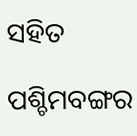ସହିତ

ପଶ୍ଚିମବଙ୍ଗର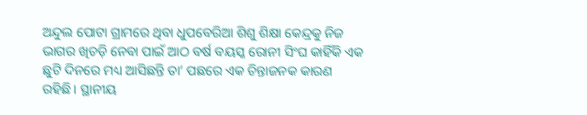ଅନ୍ଦୁଲ ପୋଟା ଗ୍ରାମରେ ଥିବା ଧୁପବେରିଆ ଶିଶୁ ଶିକ୍ଷା କେନ୍ଦ୍ରକୁ ନିଜ ଭାଗର ଖିଚଡ଼ି ନେବା ପାଇଁ ଆଠ ବର୍ଷ ବୟସ୍କ ରୋନୀ ସିଂଘ କାହିଁକି ଏକ ଛୁଟି ଦିନରେ ମଧ୍ୟ ଆସିଛନ୍ତି ତା’ ପଛରେ ଏକ ଚିନ୍ତାଜନକ କାରଣ ରହିଛି। ସ୍ଥାନୀୟ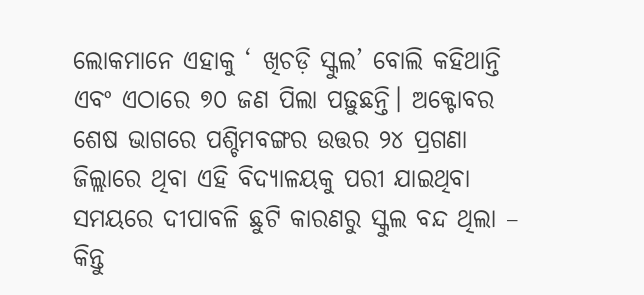ଲୋକମାନେ ଏହାକୁ ‘ ଖିଚଡ଼ି ସ୍କୁଲ’ ବୋଲି କହିଥାନ୍ତି ଏବଂ ଏଠାରେ ୭୦ ଜଣ ପିଲା ପଢ଼ୁଛନ୍ତି। ଅକ୍ଟୋବର ଶେଷ ଭାଗରେ ପଶ୍ଚିମବଙ୍ଗର ଉତ୍ତର ୨୪ ପ୍ରଗଣା ଜିଲ୍ଲାରେ ଥିବା ଏହି ବିଦ୍ୟାଳୟକୁ ପରୀ ଯାଇଥିବା ସମୟରେ ଦୀପାବଳି ଛୁଟି କାରଣରୁ ସ୍କୁଲ ବନ୍ଦ ଥିଲା – କିନ୍ତୁ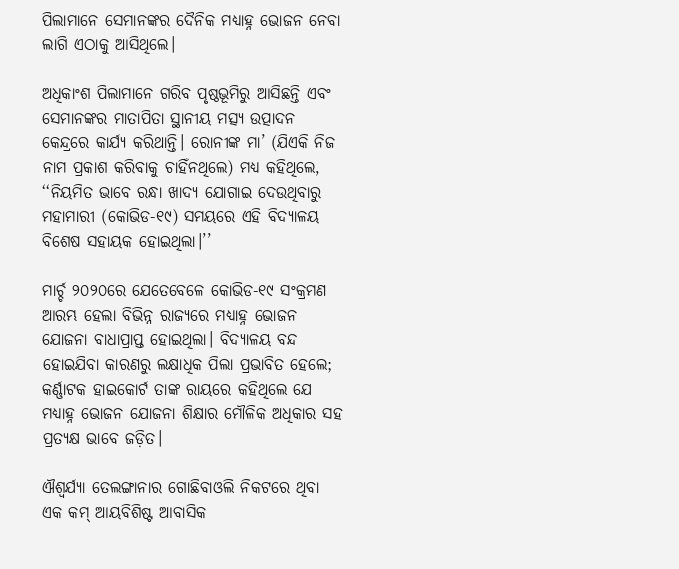ପିଲାମାନେ ସେମାନଙ୍କର ଦୈନିକ ମଧ୍ୟାହ୍ନ ଭୋଜନ ନେବା ଲାଗି ଏଠାକୁ ଆସିଥିଲେ।

ଅଧିକାଂଶ ପିଲାମାନେ ଗରିବ ପୃଷ୍ଠଭୂମିରୁ ଆସିଛନ୍ତି ଏବଂ ସେମାନଙ୍କର ମାତାପିତା ସ୍ଥାନୀୟ ମତ୍ସ୍ୟ ଉତ୍ପାଦନ କେନ୍ଦ୍ରରେ କାର୍ଯ୍ୟ କରିଥାନ୍ତି। ରୋନୀଙ୍କ ମା’ (ଯିଏକି ନିଜ ନାମ ପ୍ରକାଶ କରିବାକୁ ଚାହିଁନଥିଲେ) ମଧ୍ୟ କହିଥିଲେ, ‘‘ନିୟମିତ ଭାବେ ରନ୍ଧା ଖାଦ୍ୟ ଯୋଗାଇ ଦେଉଥିବାରୁ ମହାମାରୀ (କୋଭିଡ-୧୯) ସମୟରେ ଏହି ବିଦ୍ୟାଳୟ ବିଶେଷ ସହାୟକ ହୋଇଥିଲା।’’

ମାର୍ଚ୍ଚ ୨୦୨୦ରେ ଯେତେବେଳେ କୋଭିଡ-୧୯ ସଂକ୍ରମଣ ଆରମ୍ଭ ହେଲା ବିଭିନ୍ନ ରାଜ୍ୟରେ ମଧ୍ୟାହ୍ନ ଭୋଜନ ଯୋଜନା ବାଧାପ୍ରାପ୍ତ ହୋଇଥିଲା। ବିଦ୍ୟାଳୟ ବନ୍ଦ ହୋଇଯିବା କାରଣରୁ ଲକ୍ଷାଧିକ ପିଲା ପ୍ରଭାବିତ ହେଲେ; କର୍ଣ୍ଣାଟକ ହାଇକୋର୍ଟ ତାଙ୍କ ରାୟରେ କହିଥିଲେ ଯେ ମଧ୍ୟାହ୍ନ ଭୋଜନ ଯୋଜନା ଶିକ୍ଷାର ମୌଳିକ ଅଧିକାର ସହ ପ୍ରତ୍ୟକ୍ଷ ଭାବେ ଜଡ଼ିତ।

ଐଶ୍ୱର୍ଯ୍ୟା ତେଲଙ୍ଗାନାର ଗୋଛିବାଓଲି ନିକଟରେ ଥିବା ଏକ କମ୍‌ ଆୟବିଶିଷ୍ଟ ଆବାସିକ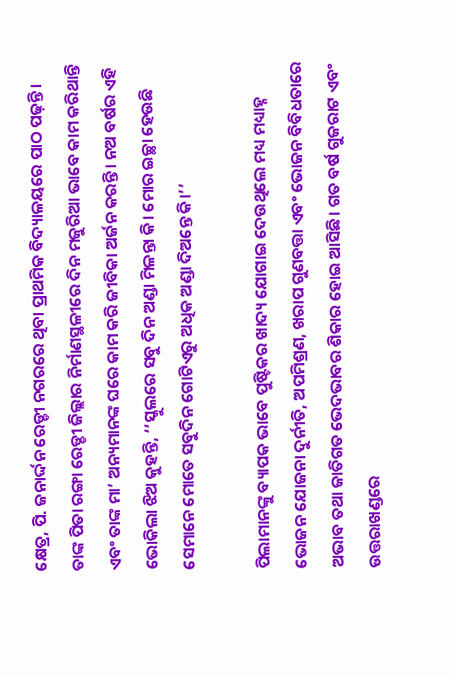କ୍ଷେତ୍ର, ପି. ଜନାର୍ଦ୍ଦନ ରେଡ୍ଡୀ ନଗରରେ ଥିବା ପ୍ରାଥମିକ ବିଦ୍ୟାଳୟରେ ପାଠ ପଢ଼ନ୍ତି। ତାଙ୍କ ପିତା ରଙ୍ଗା ରେଡ୍ଡୀ ଜିଲ୍ଲାର ନିର୍ମାଣସ୍ଥଳୀରେ ଦିନ ମଜୁରିଆ ଭାବେ କାମ କରିଥାନ୍ତି ଏବଂ ତାଙ୍କ ମା’ ଅନ୍ୟମାନଙ୍କ ଘରେ କାମ କରି ଜୀବିକା ଅର୍ଜନ କରନ୍ତି। ନଅ ବର୍ଷର ଏହି ଭୋକିଲା ଝିଅ କୁହନ୍ତି, ‘‘ସ୍କୁଲରେ ସବୁ ଦିନ ଅଣ୍ଡା ମିଳନ୍ତା କି। ମୋର ଇଚ୍ଛା ହେଉଛି ସେମାନେ ମୋତେ ସବୁଦିନ ଗୋଟିଏରୁ ଅଧିକ ଅଣ୍ଡା ଦିଅନ୍ତେ କି।’’

ପିଲାମାନଙ୍କୁ ବ୍ୟାପକ ଭାବେ ପୁଷ୍ଟିକର ଖାଦ୍ୟ ଯୋଗାଇ ଦେଉଥିଲେ ମଧ୍ୟ ମଧ୍ୟାହ୍ନ ଭୋଜନ ଯୋଜନା ଦୁର୍ନୀତି, ଅପମିଶ୍ରଣ, ଖରାପ ଗୁଣବତ୍ତା ଏବଂ ଭୋଜନ ବିବିଧତାରେ ଅଭାବ ତଥା ଜାତିଗତ ଭେଦଭାବର ଶିକାର ହୋଇ ଆସିଛି। ଗତ ବର୍ଷ ଗୁଜରାଟ ଏବଂ ଉତ୍ତରାଖଣ୍ଡରେ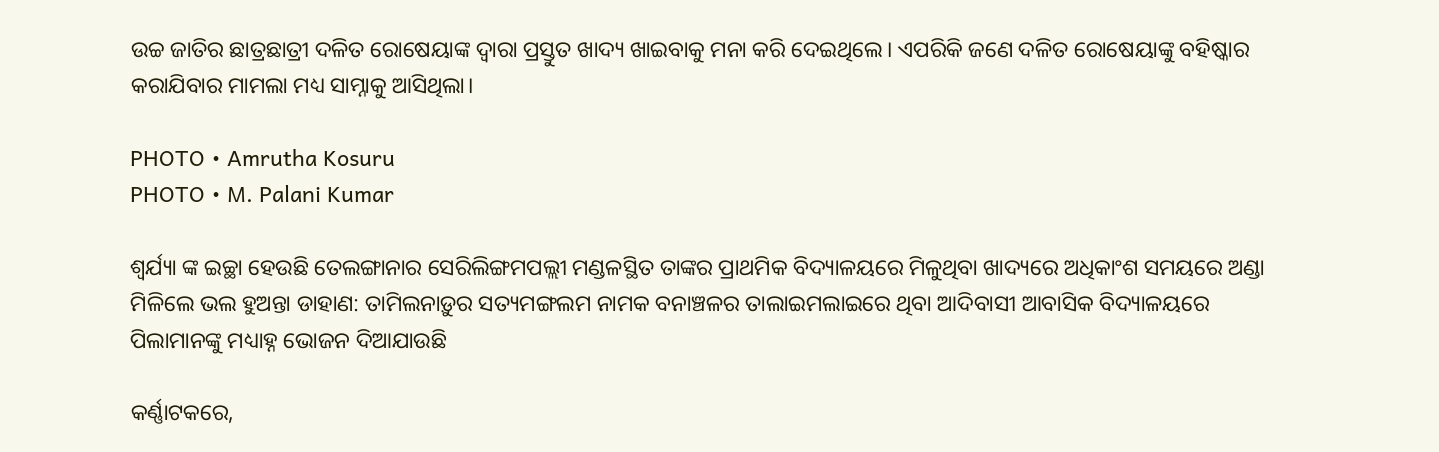ଉଚ୍ଚ ଜାତିର ଛାତ୍ରଛାତ୍ରୀ ଦଳିତ ରୋଷେୟାଙ୍କ ଦ୍ୱାରା ପ୍ରସ୍ତୁତ ଖାଦ୍ୟ ଖାଇବାକୁ ମନା କରି ଦେଇଥିଲେ। ଏପରିକି ଜଣେ ଦଳିତ ରୋଷେୟାଙ୍କୁ ବହିଷ୍କାର କରାଯିବାର ମାମଲା ମଧ୍ୟ ସାମ୍ନାକୁ ଆସିଥିଲା।

PHOTO • Amrutha Kosuru
PHOTO • M. Palani Kumar

ଶ୍ୱର୍ଯ୍ୟା ଙ୍କ ଇଚ୍ଛା ହେଉଛି ତେଲଙ୍ଗାନାର ସେରିଲିଙ୍ଗମପଲ୍ଲୀ ମଣ୍ଡଳସ୍ଥିତ ତାଙ୍କର ପ୍ରାଥମିକ ବିଦ୍ୟାଳୟରେ ମିଳୁଥିବା ଖାଦ୍ୟରେ ଅଧିକାଂଶ ସମୟରେ ଅଣ୍ଡା ମିଳିଲେ ଭଲ ହୁଅନ୍ତା ଡାହାଣ: ତାମିଲନାଡ଼ୁର ସତ୍ୟମଙ୍ଗଲମ ନାମକ ବନାଞ୍ଚଳର ତାଲାଇମଲାଇରେ ଥିବା ଆଦିବାସୀ ଆବାସିକ ବିଦ୍ୟାଳୟରେ ପିଲାମାନଙ୍କୁ ମଧ୍ୟାହ୍ନ ଭୋଜନ ଦିଆଯାଉଛି

କର୍ଣ୍ଣାଟକରେ,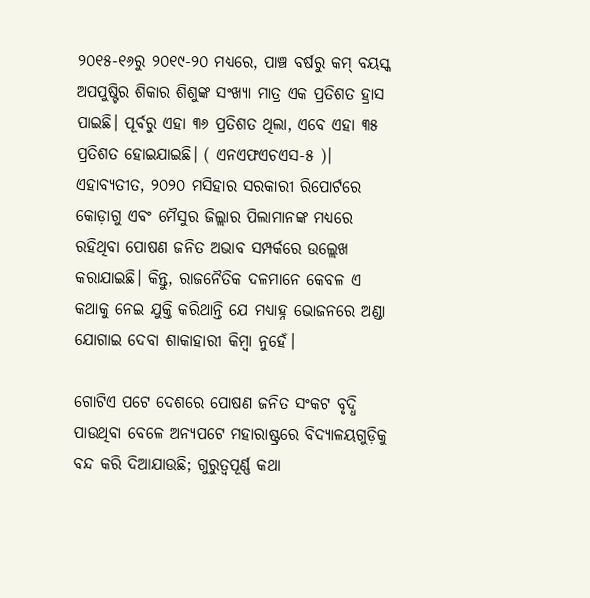୨୦୧୫-୧୬ରୁ ୨୦୧୯-୨୦ ମଧ୍ୟରେ, ପାଞ୍ଚ ବର୍ଷରୁ କମ୍‌ ବୟସ୍କ ଅପପୁଷ୍ଟିର ଶିକାର ଶିଶୁଙ୍କ ସଂଖ୍ୟା ମାତ୍ର ଏକ ପ୍ରତିଶତ ହ୍ରାସ ପାଇଛି। ପୂର୍ବରୁ ଏହା ୩୬ ପ୍ରତିଶତ ଥିଲା, ଏବେ ଏହା ୩୫ ପ୍ରତିଶତ ହୋଇଯାଇଛି। ( ଏନଏଫଏଚଏସ-୫ )। ଏହାବ୍ୟତୀତ, ୨୦୨୦ ମସିହାର ସରକାରୀ ରିପୋର୍ଟରେ କୋଡ଼ାଗୁ ଏବଂ ମୈସୁର ଜିଲ୍ଲାର ପିଲାମାନଙ୍କ ମଧ୍ୟରେ ରହିଥିବା ପୋଷଣ ଜନିତ ଅଭାବ ସମ୍ପର୍କରେ ଉଲ୍ଲେଖ କରାଯାଇଛି। କିନ୍ତୁ, ରାଜନୈତିକ ଦଳମାନେ କେବଳ ଏ କଥାକୁ ନେଇ ଯୁକ୍ତି କରିଥାନ୍ତି ଯେ ମଧ୍ୟାହ୍ନ ଭୋଜନରେ ଅଣ୍ଡା ଯୋଗାଇ ଦେବା ଶାକାହାରୀ କିମ୍ବା ନୁହେଁ।

ଗୋଟିଏ ପଟେ ଦେଶରେ ପୋଷଣ ଜନିତ ସଂକଟ ବୃଦ୍ଧି ପାଉଥିବା ବେଳେ ଅନ୍ୟପଟେ ମହାରାଷ୍ଟ୍ରରେ ବିଦ୍ୟାଳୟଗୁଡ଼ିକୁ ବନ୍ଦ କରି ଦିଆଯାଉଛି; ଗୁରୁତ୍ୱପୂର୍ଣ୍ଣ କଥା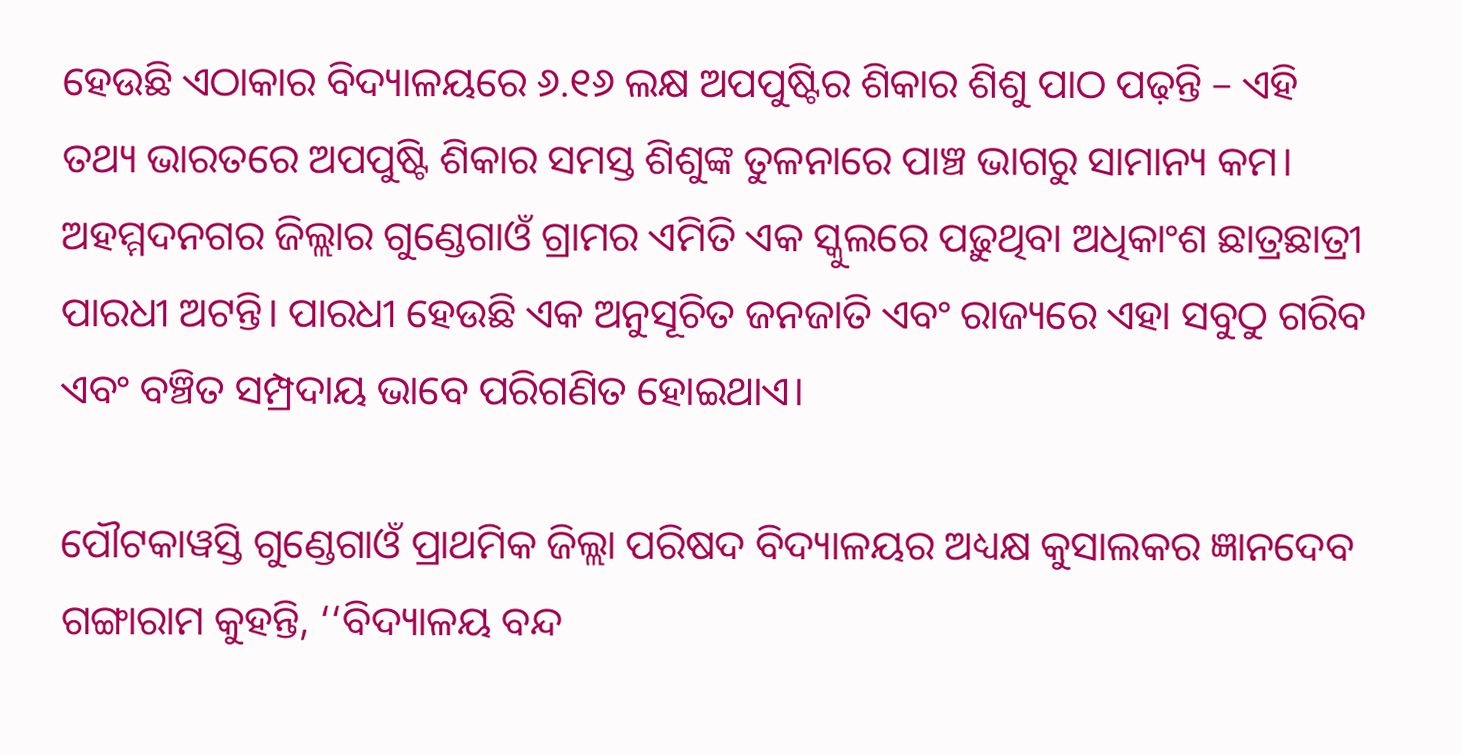ହେଉଛି ଏଠାକାର ବିଦ୍ୟାଳୟରେ ୬.୧୬ ଲକ୍ଷ ଅପପୁଷ୍ଟିର ଶିକାର ଶିଶୁ ପାଠ ପଢ଼ନ୍ତି – ଏହି ତଥ୍ୟ ଭାରତରେ ଅପପୁଷ୍ଟି ଶିକାର ସମସ୍ତ ଶିଶୁଙ୍କ ତୁଳନାରେ ପାଞ୍ଚ ଭାଗରୁ ସାମାନ୍ୟ କମ। ଅହମ୍ମଦନଗର ଜିଲ୍ଲାର ଗୁଣ୍ଡେଗାଓଁ ଗ୍ରାମର ଏମିତି ଏକ ସ୍କୁଲରେ ପଢ଼ୁଥିବା ଅଧିକାଂଶ ଛାତ୍ରଛାତ୍ରୀ ପାରଧୀ ଅଟନ୍ତି। ପାରଧୀ ହେଉଛି ଏକ ଅନୁସୂଚିତ ଜନଜାତି ଏବଂ ରାଜ୍ୟରେ ଏହା ସବୁଠୁ ଗରିବ ଏବଂ ବଞ୍ଚିତ ସମ୍ପ୍ରଦାୟ ଭାବେ ପରିଗଣିତ ହୋଇଥାଏ।

ପୌଟକାୱସ୍ତି ଗୁଣ୍ଡେଗାଓଁ ପ୍ରାଥମିକ ଜିଲ୍ଲା ପରିଷଦ ବିଦ୍ୟାଳୟର ଅଧ୍ୟକ୍ଷ କୁସାଲକର ଜ୍ଞାନଦେବ ଗଙ୍ଗାରାମ କୁହନ୍ତି, ‘‘ବିଦ୍ୟାଳୟ ବନ୍ଦ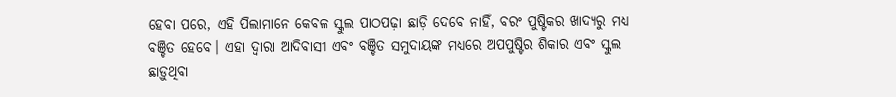ହେବା ପରେ, ଏହି ପିଲାମାନେ କେବଳ ସ୍କୁଲ ପାଠପଢ଼ା ଛାଡ଼ି ଦେବେ ନାହିଁ, ବରଂ ପୁଷ୍ଟିକର ଖାଦ୍ୟରୁ ମଧ୍ୟ ବଞ୍ଚିତ ହେବେ। ଏହା ଦ୍ୱାରା ଆଦିବାସୀ ଏବଂ ବଞ୍ଚିତ ସମୁଦାୟଙ୍କ ମଧ୍ୟରେ ଅପପୁଷ୍ଟିର ଶିକାର ଏବଂ ସ୍କୁଲ ଛାଡ଼ୁଥିବା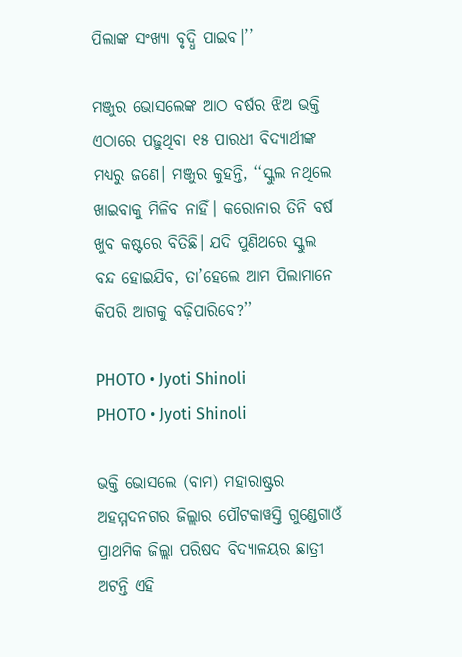ପିଲାଙ୍କ ସଂଖ୍ୟା ବୃଦ୍ଧି ପାଇବ।’’

ମଞ୍ଜୁର ଭୋସଲେଙ୍କ ଆଠ ବର୍ଷର ଝିଅ ଭକ୍ତି ଏଠାରେ ପଢ଼ୁଥିବା ୧୫ ପାରଧୀ ବିଦ୍ୟାର୍ଥୀଙ୍କ ମଧ୍ୟରୁ ଜଣେ। ମଞ୍ଜୁର କୁହନ୍ତି, ‘‘ସ୍କୁଲ ନଥିଲେ ଖାଇବାକୁ ମିଳିବ ନାହିଁ। କରୋନାର ତିନି ବର୍ଷ ଖୁବ କଷ୍ଟରେ ବିତିଛି। ଯଦି ପୁଣିଥରେ ସ୍କୁଲ ବନ୍ଦ ହୋଇଯିବ, ତା’ହେଲେ ଆମ ପିଲାମାନେ କିପରି ଆଗକୁ ବଢ଼ିପାରିବେ?’’

PHOTO • Jyoti Shinoli
PHOTO • Jyoti Shinoli

ଭକ୍ତି ଭୋସଲେ (ବାମ) ମହାରାଷ୍ଟ୍ରର ଅହମ୍ମଦନଗର ଜିଲ୍ଲାର ପୌଟକାୱସ୍ତି ଗୁଣ୍ଡେଗାଓଁ ପ୍ରାଥମିକ ଜିଲ୍ଲା ପରିଷଦ ବିଦ୍ୟାଳୟର ଛାତ୍ରୀ ଅଟନ୍ତି ଏହି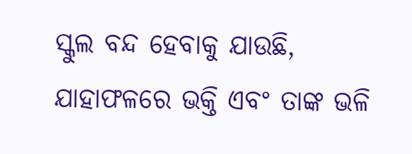ସ୍କୁଲ ବନ୍ଦ ହେବାକୁ ଯାଉଛି, ଯାହାଫଳରେ ଭକ୍ତି ଏବଂ ତାଙ୍କ ଭଳି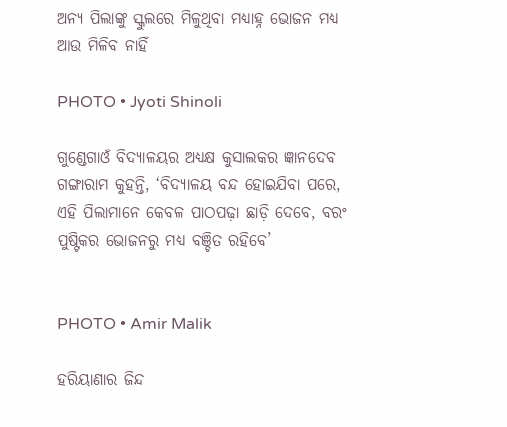ଅନ୍ୟ ପିଲାଙ୍କୁ ସ୍କୁଲରେ ମିଳୁଥିବା ମଧ୍ୟାହ୍ନ ଭୋଜନ ମଧ୍ୟ ଆଉ ମିଳିବ ନାହିଁ

PHOTO • Jyoti Shinoli

ଗୁଣ୍ଡେଗାଓଁ ବିଦ୍ୟାଳୟର ଅଧ୍ୟକ୍ଷ କୁସାଲକର ଜ୍ଞାନଦେବ ଗଙ୍ଗାରାମ କୁହନ୍ତି, ‘ବିଦ୍ୟାଳୟ ବନ୍ଦ ହୋଇଯିବା ପରେ, ଏହି ପିଲାମାନେ କେବଳ ପାଠପଢ଼ା ଛାଡ଼ି ଦେବେ, ବରଂ ପୁଷ୍ଟିକର ଭୋଜନରୁ ମଧ୍ୟ ବଞ୍ଚିତ ରହିବେ’


PHOTO • Amir Malik

ହରିୟାଣାର ଜିନ୍ଦ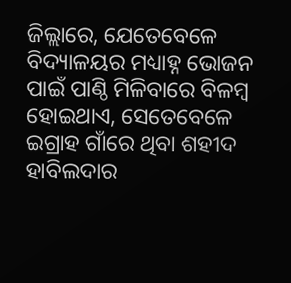ଜିଲ୍ଲାରେ, ଯେତେବେଳେ ବିଦ୍ୟାଳୟର ମଧ୍ୟାହ୍ନ ଭୋଜନ ପାଇଁ ପାଣ୍ଠି ମିଳିବାରେ ବିଳମ୍ବ ହୋଇଥାଏ, ସେତେବେଳେ ଇଗ୍ରାହ ଗାଁରେ ଥିବା ଶହୀଦ ହାବିଲଦାର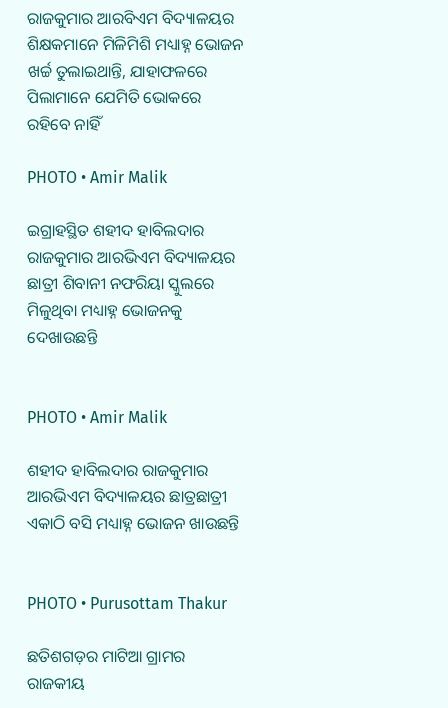ରାଜକୁମାର ଆରବିଏମ ବିଦ୍ୟାଳୟର ଶିକ୍ଷକମାନେ ମିଳିମିଶି ମଧ୍ୟାହ୍ନ ଭୋଜନ ଖର୍ଚ୍ଚ ତୁଲାଇଥାନ୍ତି, ଯାହାଫଳରେ ପିଲାମାନେ ଯେମିତି ଭୋକରେ ରହିବେ ନାହିଁ

PHOTO • Amir Malik

ଇଗ୍ରାହସ୍ଥିତ ଶହୀଦ ହାବିଲଦାର ରାଜକୁମାର ଆରଭିଏମ ବିଦ୍ୟାଳୟର ଛାତ୍ରୀ ଶିବାନୀ ନଫରିୟା ସ୍କୁଲରେ ମିଳୁଥିବା ମଧ୍ୟାହ୍ନ ଭୋଜନକୁ ଦେଖାଉଛନ୍ତି


PHOTO • Amir Malik

ଶହୀଦ ହାବିଲଦାର ରାଜକୁମାର ଆରଭିଏମ ବିଦ୍ୟାଳୟର ଛାତ୍ରଛାତ୍ରୀ ଏକାଠି ବସି ମଧ୍ୟାହ୍ନ ଭୋଜନ ଖାଉଛନ୍ତି


PHOTO • Purusottam Thakur

ଛତିଶଗଡ଼ର ମାଟିଆ ଗ୍ରାମର ରାଜକୀୟ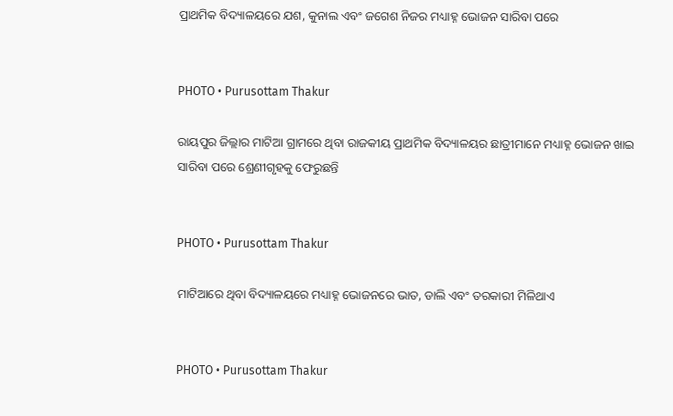ପ୍ରାଥମିକ ବିଦ୍ୟାଳୟରେ ଯଶ, କୁନାଲ ଏବଂ ଜଗେଶ ନିଜର ମଧ୍ୟାହ୍ନ ଭୋଜନ ସାରିବା ପରେ


PHOTO • Purusottam Thakur

ରାୟପୁର ଜିଲ୍ଲାର ମାଟିଆ ଗ୍ରାମରେ ଥିବା ରାଜକୀୟ ପ୍ରାଥମିକ ବିଦ୍ୟାଳୟର ଛାତ୍ରୀମାନେ ମଧ୍ୟାହ୍ନ ଭୋଜନ ଖାଇ ସାରିବା ପରେ ଶ୍ରେଣୀଗୃହକୁ ଫେରୁଛନ୍ତି


PHOTO • Purusottam Thakur

ମାଟିଆରେ ଥିବା ବିଦ୍ୟାଳୟରେ ମଧ୍ୟାହ୍ନ ଭୋଜନରେ ଭାତ, ଡାଲି ଏବଂ ତରକାରୀ ମିଳିଥାଏ


PHOTO • Purusottam Thakur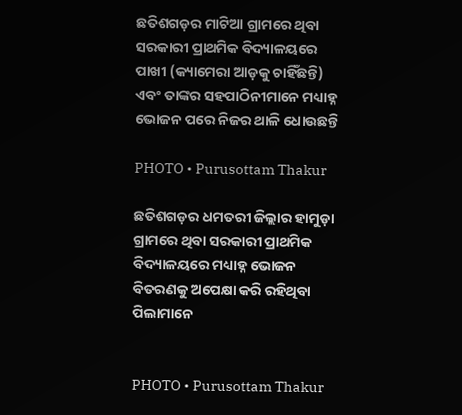ଛତିଶଗଡ଼ର ମାଟିଆ ଗ୍ରାମରେ ଥିବା ସରକାରୀ ପ୍ରାଥମିକ ବିଦ୍ୟାଳୟରେ ପାଖୀ (କ୍ୟାମେରା ଆଡ଼କୁ ଚାହିଁଛନ୍ତି) ଏବଂ ତାଙ୍କର ସହପାଠିନୀମାନେ ମଧ୍ୟାହ୍ନ ଭୋଜନ ପରେ ନିଜର ଥାଳି ଧୋଉଛନ୍ତି

PHOTO • Purusottam Thakur

ଛତିଶଗଡ଼ର ଧମତରୀ ଜିଲ୍ଲାର ହାମୁଡ଼ା ଗ୍ରାମରେ ଥିବା ସରକାରୀ ପ୍ରାଥମିକ ବିଦ୍ୟାଳୟରେ ମଧ୍ୟାହ୍ନ ଭୋଜନ ବିତରଣକୁ ଅପେକ୍ଷା କରି ରହିଥିବା ପିଲାମାନେ


PHOTO • Purusottam Thakur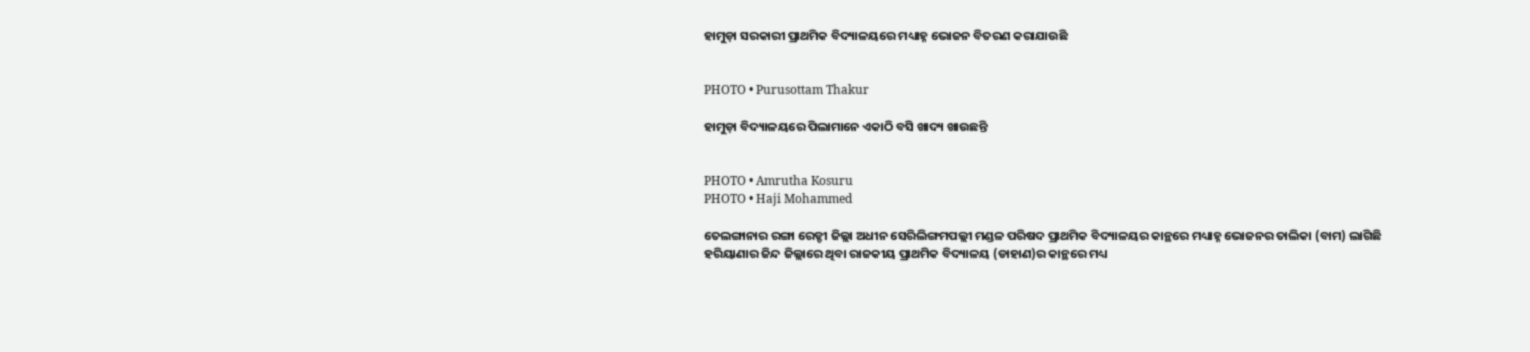ହାମୁଡ଼ା ସରକାରୀ ପ୍ରାଥମିକ ବିଦ୍ୟାଳୟରେ ମଧ୍ୟାହ୍ନ ଭୋଜନ ବିତରଣ କରାଯାଉଛି


PHOTO • Purusottam Thakur

ହାମୁଡ଼ା ବିଦ୍ୟାଳୟରେ ପିଲାମାନେ ଏକାଠି ବସି ଖାଦ୍ୟ ଖାଉଛନ୍ତି


PHOTO • Amrutha Kosuru
PHOTO • Haji Mohammed

ତେଲଙ୍ଗାନାର ରଙ୍ଗା ରେଡ୍ଡୀ ଜିଲ୍ଲା ଅଧୀନ ସେରିଲିଙ୍ଗମପଲ୍ଲୀ ମଣ୍ଡଳ ପରିଷଦ ପ୍ରାଥମିକ ବିଦ୍ୟାଳୟର କାନ୍ଥରେ ମଧ୍ୟାହ୍ନ ଭୋଜନର ତାଲିକା (ବାମ) ଲାଗିଛି ହରିୟାଣାର ଜିନ୍ଦ ଜିଲ୍ଲାରେ ଥିବା ରାଜକୀୟ ପ୍ରାଥମିକ ବିଦ୍ୟାଳୟ (ଡାହାଣ)ର କାନ୍ଥରେ ମଧ୍ୟ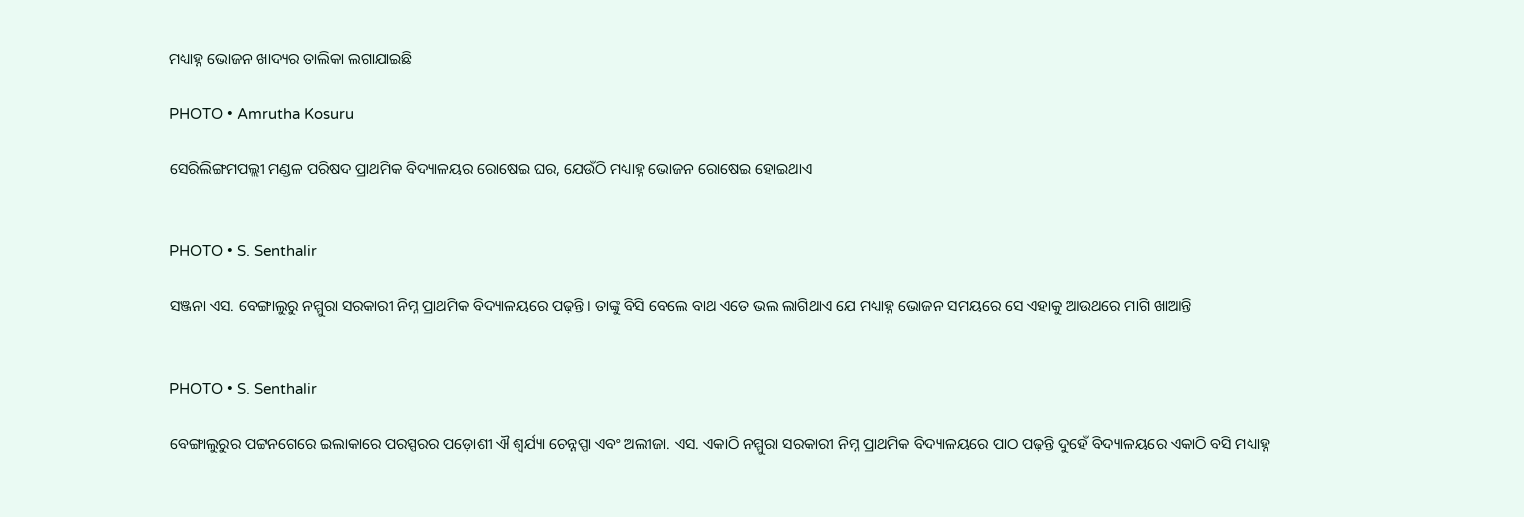ମଧ୍ୟାହ୍ନ ଭୋଜନ ଖାଦ୍ୟର ତାଲିକା ଲଗାଯାଇଛି

PHOTO • Amrutha Kosuru

ସେରିଲିଙ୍ଗମପଲ୍ଲୀ ମଣ୍ଡଳ ପରିଷଦ ପ୍ରାଥମିକ ବିଦ୍ୟାଳୟର ରୋଷେଇ ଘର, ଯେଉଁଠି ମଧ୍ୟାହ୍ନ ଭୋଜନ ରୋଷେଇ ହୋଇଥାଏ


PHOTO • S. Senthalir

ସଞ୍ଜନା ଏସ. ବେଙ୍ଗାଲୁରୁ ନମ୍ମୁରା ସରକାରୀ ନିମ୍ନ ପ୍ରାଥମିକ ବିଦ୍ୟାଳୟରେ ପଢ଼ନ୍ତି। ତାଙ୍କୁ ବିସି ବେଲେ ବାଥ ଏତେ ଭଲ ଲାଗିଥାଏ ଯେ ମଧ୍ୟାହ୍ନ ଭୋଜନ ସମୟରେ ସେ ଏହାକୁ ଆଉଥରେ ମାଗି ଖାଆନ୍ତି


PHOTO • S. Senthalir

ବେଙ୍ଗାଲୁରୁର ପଟ୍ଟନଗେରେ ଇଲାକାରେ ପରସ୍ପରର ପଡ଼ୋଶୀ ଐ ଶ୍ୱର୍ଯ୍ୟା ଚେନ୍ନପ୍ପା ଏବଂ ଅଲୀଜା. ଏସ. ଏକାଠି ନମ୍ମୁରା ସରକାରୀ ନିମ୍ନ ପ୍ରାଥମିକ ବିଦ୍ୟାଳୟରେ ପାଠ ପଢ଼ନ୍ତି ଦୁହେଁ ବିଦ୍ୟାଳୟରେ ଏକାଠି ବସି ମଧ୍ୟାହ୍ନ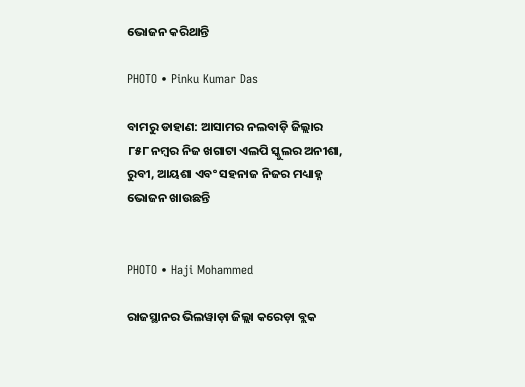ଭୋଜନ କରିଥାନ୍ତି

PHOTO • Pinku Kumar Das

ବାମରୁ ଡାହାଣ: ଆସାମର ନଲବାଡ଼ି ଜିଲ୍ଲାର ୮୫୮ ନମ୍ବର ନିଜ ଖଗାଟା ଏଲପି ସ୍କୁଲର ଅନୀଶା, ରୁବୀ, ଆୟଶା ଏବଂ ସହନାଜ ନିଜର ମଧ୍ୟାହ୍ନ ଭୋଜନ ଖାଉଛନ୍ତି


PHOTO • Haji Mohammed

ରାଜସ୍ଥାନର ଭିଲୱାଡ଼ା ଜିଲ୍ଲା କରେଡ଼ା ବ୍ଲକ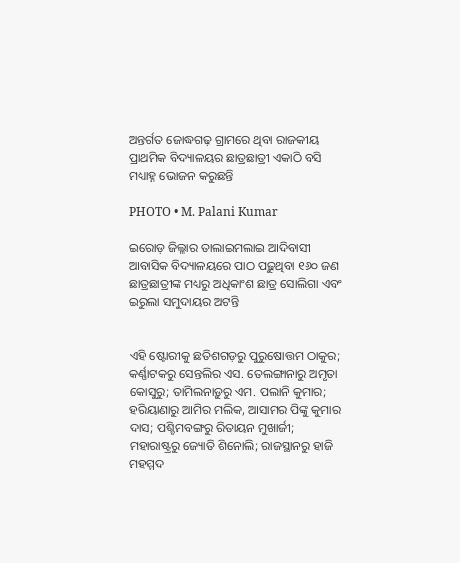ଅନ୍ତର୍ଗତ ଜୋଦ୍ଧଗଢ଼ ଗ୍ରାମରେ ଥିବା ରାଜକୀୟ ପ୍ରାଥମିକ ବିଦ୍ୟାଳୟର ଛାତ୍ରଛାତ୍ରୀ ଏକାଠି ବସି ମଧ୍ୟାହ୍ନ ଭୋଜନ କରୁଛନ୍ତି

PHOTO • M. Palani Kumar

ଇରୋଡ଼ ଜିଲ୍ଳାର ତାଲାଇମଲାଇ ଆଦିବାସୀ ଆବାସିକ ବିଦ୍ୟାଳୟରେ ପାଠ ପଢ଼ୁଥିବା ୧୬୦ ଜଣ ଛାତ୍ରଛାତ୍ରୀଙ୍କ ମଧ୍ୟରୁ ଅଧିକାଂଶ ଛାତ୍ର ସୋଲିଗା ଏବଂ ଇରୁଲା ସମୁଦାୟର ଅଟନ୍ତି


ଏହି ଷ୍ଟୋରୀକୁ ଛତିଶଗଡ଼ରୁ ପୁରୁଷୋତ୍ତମ ଠାକୁର; କର୍ଣ୍ଣାଟକରୁ ସେନ୍ତଲିର ଏସ. ତେଲଙ୍ଗାନାରୁ ଅମୃତା କୋସୁରୁ; ତାମିଲନାଡ଼ୁରୁ ଏମ. ପଲାନି କୁମାର; ହରିୟାଣାରୁ ଆମିର ମଲିକ, ଆସାମର ପିଙ୍କୁ କୁମାର ଦାସ; ପଶ୍ଚିମବଙ୍ଗରୁ ରିତାୟନ ମୁଖାର୍ଜୀ; ମହାରାଷ୍ଟ୍ରରୁ ଜ୍ୟୋତି ଶିନୋଲି; ରାଜସ୍ଥାନରୁ ହାଜି ମହମ୍ମଦ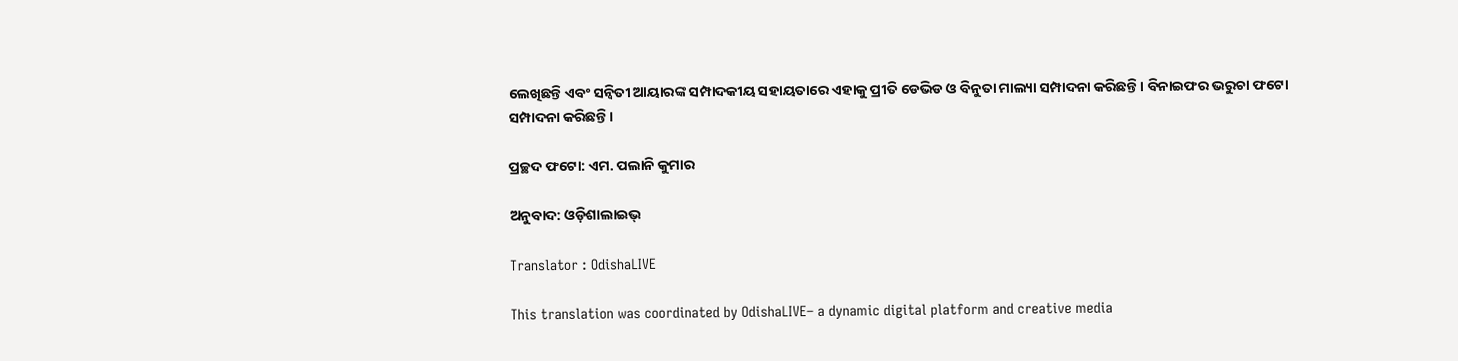ଲେଖିଛନ୍ତି ଏବଂ ସନ୍ୱିତୀ ଆୟାରଙ୍କ ସମ୍ପାଦକୀୟ ସହାୟତାରେ ଏହାକୁ ପ୍ରୀତି ଡେଭିଡ ଓ ବିନୁତା ମାଲ୍ୟା ସମ୍ପାଦନା କରିଛନ୍ତି। ବିନାଇଫର ଭରୁଚା ଫଟୋ ସମ୍ପାଦନା କରିଛନ୍ତି।

ପ୍ରଚ୍ଛଦ ଫଟୋ: ଏମ. ପଲାନି କୁମାର

ଅନୁବାଦ: ଓଡ଼ିଶାଲାଇଭ୍‍

Translator : OdishaLIVE

This translation was coordinated by OdishaLIVE– a dynamic digital platform and creative media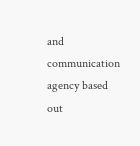and communication agency based out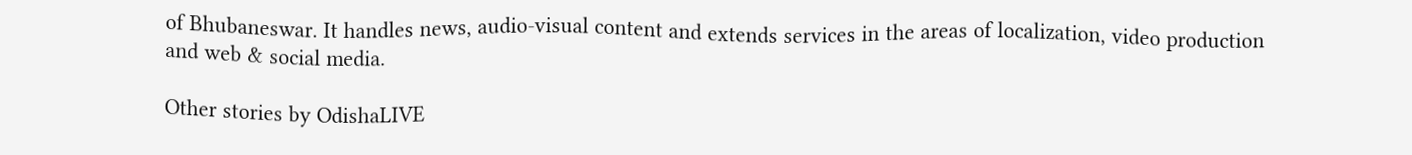of Bhubaneswar. It handles news, audio-visual content and extends services in the areas of localization, video production and web & social media.

Other stories by OdishaLIVE